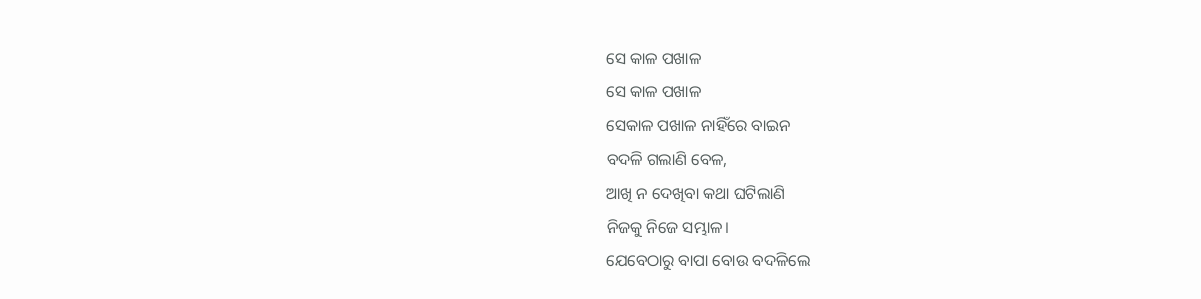ସେ କାଳ ପଖାଳ
ସେ କାଳ ପଖାଳ
ସେକାଳ ପଖାଳ ନାହିଁରେ ବାଇନ
ବଦଳି ଗଲାଣି ବେଳ,
ଆଖି ନ ଦେଖିବା କଥା ଘଟିଲାଣି
ନିଜକୁ ନିଜେ ସମ୍ଭାଳ।
ଯେବେଠାରୁ ବାପା ବୋଉ ବଦଳିଲେ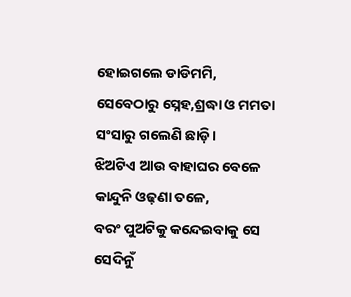ହୋଇଗଲେ ଡାଡିମମି,
ସେବେଠାରୁ ସ୍ନେହ,ଶ୍ରଦ୍ଧା ଓ ମମତା
ସଂସାରୁ ଗଲେଣି ଛାଡ଼ି।
ଝିଅଟିଏ ଆଉ ବାହାଘର ବେଳେ
କାନ୍ଦୁନି ଓଢ଼ଣା ତଳେ,
ବରଂ ପୁଅଟିକୁ କନ୍ଦେଇବାକୁ ସେ
ସେଦିନୁଁ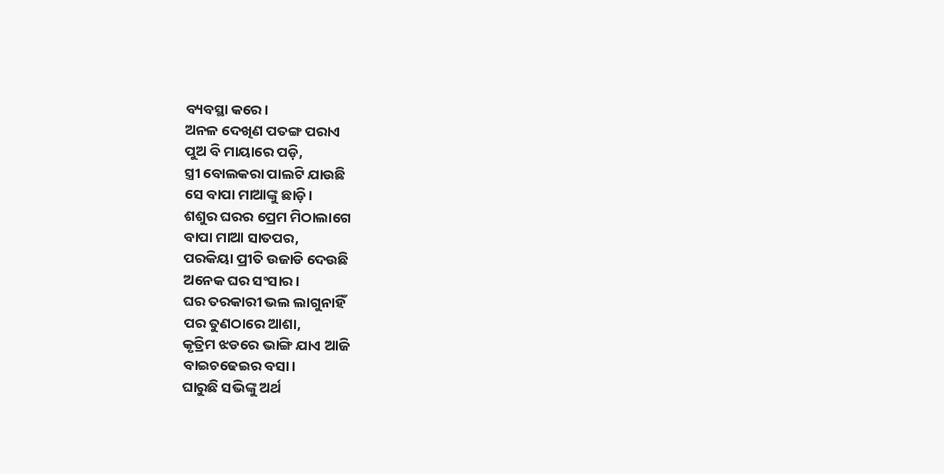ବ୍ୟବସ୍ଥା କରେ।
ଅନଳ ଦେଖିଣ ପତଙ୍ଗ ପରାଏ
ପୁଅ ବି ମାୟାରେ ପଡ଼ି,
ସ୍ତ୍ରୀ ବୋଲକରା ପାଲଟି ଯାଉଛି
ସେ ବାପା ମାଆଙ୍କୁ ଛାଡ଼ି।
ଶଶୁର ଘରର ପ୍ରେମ ମିଠାଲାଗେ
ବାପା ମାଆ ସାତପର,
ପରକିୟା ପ୍ରୀତି ଉଜାଡି ଦେଉଛି
ଅନେକ ଘର ସଂସାର।
ଘର ତରକାରୀ ଭଲ ଲାଗୁନାହିଁ
ପର ତୁଣଠାରେ ଆଶା,
କୃତ୍ରିମ ଝଡରେ ଭାଙ୍ଗି ଯାଏ ଆଜି
ବାଇଚଢେଇର ବସା।
ଘାରୁଛି ସଭିଙ୍କୁ ଅର୍ଥ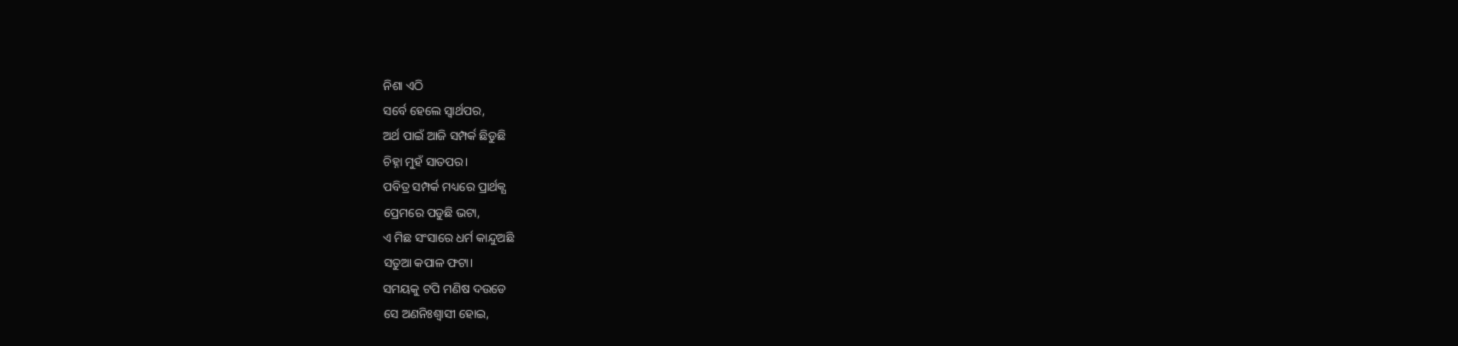ନିଶା ଏଠି
ସର୍ବେ ହେଲେ ସ୍ଵାର୍ଥପର,
ଅର୍ଥ ପାଇଁ ଆଜି ସମ୍ପର୍କ ଛିଡୁଛି
ଚିହ୍ନା ମୁହଁ ସାତପର।
ପବିତ୍ର ସମ୍ପର୍କ ମଧ୍ୟରେ ପ୍ରାର୍ଥକ୍ଯ
ପ୍ରେମରେ ପଡୁଛି ଭଟା,
ଏ ମିଛ ସଂସାରେ ଧର୍ମ କାନ୍ଦୁଅଛି
ସତୁଆ କପାଳ ଫଟା।
ସମୟକୁ ଟପି ମଣିଷ ଦଉଡେ
ସେ ଅଣନିଃଶ୍ବାସୀ ହୋଇ,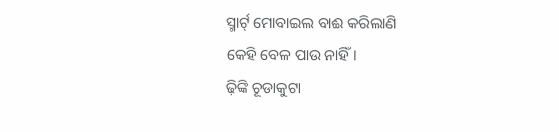ସ୍ମାର୍ଟ୍ ମୋବାଇଲ ବାଈ କରିଲାଣି
କେହି ବେଳ ପାଉ ନାହିଁ।
ଢ଼ିଙ୍କି ଚୂଡାକୁଟା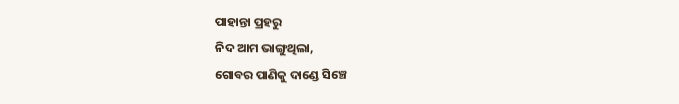ପାହାନ୍ତା ପ୍ରହରୁ
ନିଦ ଆମ ଭାଙ୍ଗୁଥିଲା,
ଗୋବର ପାଣିକୁ ଦାଣ୍ଡେ ସିଞ୍ଚେ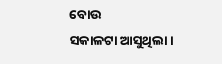ବୋଉ
ସକାଳଟା ଆସୁଥିଲା।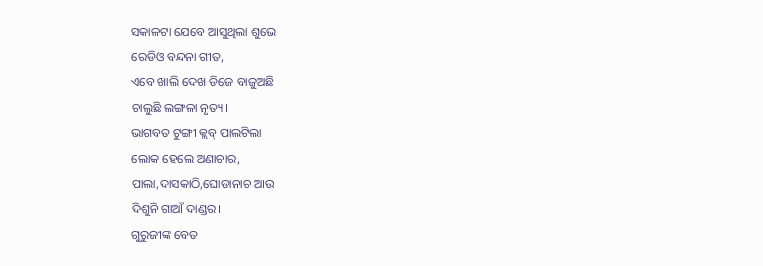ସକାଳଟା ଯେବେ ଆସୁଥିଲା ଶୁଭେ
ରେଡିଓ ବନ୍ଦନା ଗୀତ,
ଏବେ ଖାଲି ଦେଖ ଡିଜେ ବାଜୁଅଛି
ଚାଲୁଛି ଲଙ୍ଗଳା ନୃତ୍ୟ।
ଭାଗବତ ଟୁଙ୍ଗୀ କ୍ଲବ୍ ପାଲଟିଲା
ଲୋକ ହେଲେ ଅଣାଚାର,
ପାଲା,ଦାସକାଠି,ଘୋଡାନାଚ ଆଉ
ଦିଶୁନି ଗାଆଁ ଦାଣ୍ଡର।
ଗୁରୁଜୀଙ୍କ ବେତ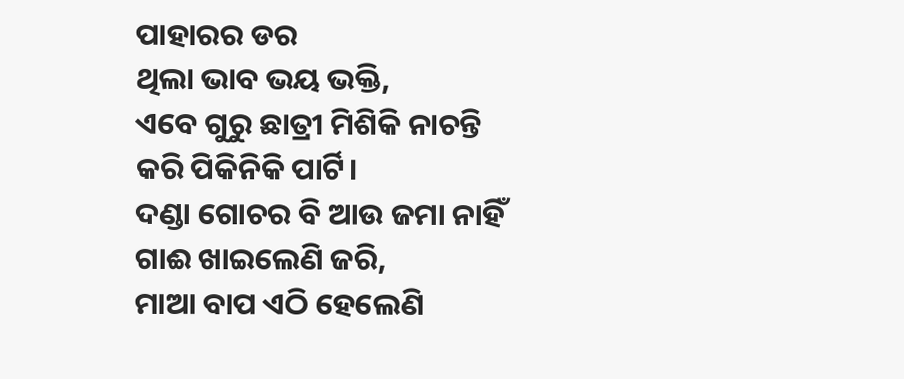ପାହାରର ଡର
ଥିଲା ଭାବ ଭୟ ଭକ୍ତି,
ଏବେ ଗୁରୁ ଛାତ୍ରୀ ମିଶିକି ନାଚନ୍ତି
କରି ପିକିନିକି ପାର୍ଟି।
ଦଣ୍ଡା ଗୋଚର ବି ଆଉ ଜମା ନାହିଁ
ଗାଈ ଖାଇଲେଣି ଜରି,
ମାଆ ବାପ ଏଠି ହେଲେଣି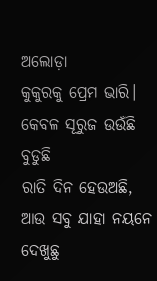ଅଲୋଡ଼ା
କୁକୁରକୁ ପ୍ରେମ ଭାରି।
କେବଳ ସୂରୁଜ ଉଉଁଛି ବୁଡୁଛି
ରାତି ଦିନ ହେଉଅଛି,
ଆଉ ସବୁ ଯାହା ନୟନେ ଦେଖୁଛୁ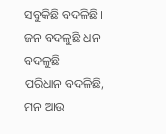ସବୁକିଛି ବଦଳିଛି।
ଜନ ବଦଳୁଛି ଧନ ବଦଳୁଛି
ପରିଧାନ ବଦଳିଛି,
ମନ ଆଉ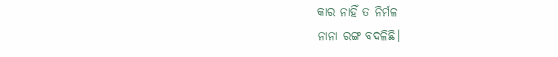କାର ନାହିଁ ତ ନିର୍ମଳ
ନାନା ରଙ୍ଗ ବଦଳିଛି।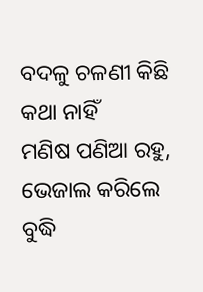ବଦଳୁ ଚଳଣୀ କିଛି କଥା ନାହିଁ
ମଣିଷ ପଣିଆ ରହୁ,
ଭେଜାଲ କରିଲେ ବୁଦ୍ଧି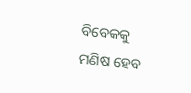ବିବେକକୁ
ମଣିଷ ହେବ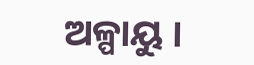ଅଳ୍ପାୟୁ ।